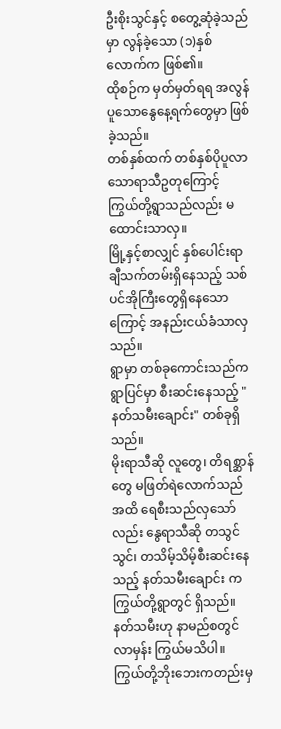ဦးစိုးသွင်နှင့် စတွေ့ဆုံခဲ့သည်မှာ လွန်ခဲ့သော (၁)နှစ်လောက်က ဖြစ်၏။
ထိုစဉ်က မှတ်မှတ်ရရ အလွန်ပူသောနွေနေ့ရက်တွေမှာ ဖြစ်ခဲ့သည်။
တစ်နှစ်ထက် တစ်နှစ်ပိုပူလာသောရာသီဥတုကြောင့် ကြွယ်တို့ရွာသည်လည်း မထောင်းသာလှ။
မြို့နှင့်စာလျှင် နှစ်ပေါင်းရာချီသက်တမ်းရှိနေသည့် သစ်ပင်အိုကြီးတွေရှိနေသောကြောင့် အနည်းငယ်ခံသာလှသည်။
ရွာမှာ တစ်ခုကောင်းသည်က ရွာပြင်မှာ စီးဆင်းနေသည့် "နတ်သမီးချောင်း" တစ်ခုရှိသည်။
မိုးရာသီဆို လူတွေ၊ တိရစ္ဆာန်တွေ မဖြတ်ရဲလောက်သည်အထိ ရေစီးသည်လှသော်လည်း နွေရာသီဆို တသွင်သွင်၊ တသိမ့်သိမ့်စီးဆင်းနေသည့် နတ်သမီးချောင်း က ကြွယ်တို့ရွာတွင် ရှိသည်။
နတ်သမီးဟု နာမည်စတွင်လာမှန်း ကြွယ်မသိပါ။
ကြွယ်တို့ဘိုးဘေးကတည်းမှ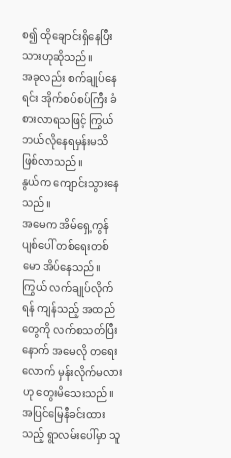စ၍ ထိုချောင်းရှိနေပြီးသားဟုဆိုသည်။
အခုလည်း စက်ချုပ်နေရင်း အိုက်စပ်စပ်ကြီး ခံစားလာရသဖြင့် ကြွယ် ဘယ်လိုနေရမှန်းမသိဖြစ်လာသည်။
နွယ်က ကျောင်းသွားနေသည်။
အမေက အိမ်ရှေ့ကွန်ပျစ်ပေါ် တစ်ရေးတစ်မော အိပ်နေသည်။
ကြွယ် လက်ချုပ်လိုက်ရန် ကျန်သည့် အထည်တွေကို လက်စသတ်ပြီးနောက် အမေလို တရေးလောက် မှန်းလိုက်မလားဟု တွေးမိသေးသည်။
အပြင်မြေနီခင်းထားသည့် ရွာလမ်းပေါ်မှာ သူ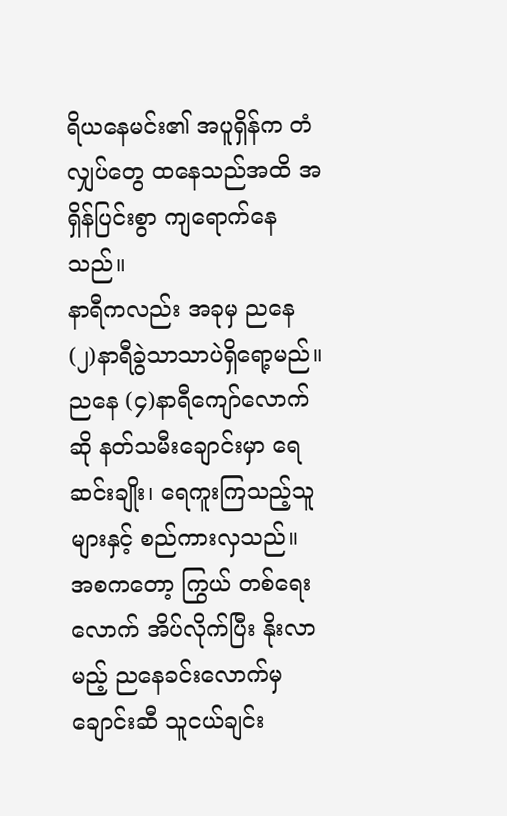ရိယနေမင်း၏ အပူရှိန်က တံလျှပ်တွေ ထနေသည်အထိ အရှိန်ပြင်းစွာ ကျရောက်နေသည်။
နာရီကလည်း အခုမှ ညနေ (၂)နာရီခွဲသာသာပဲရှိရော့မည်။
ညနေ (၄)နာရီကျော်လောက်ဆို နတ်သမီးချောင်းမှာ ရေဆင်းချိုး၊ ရေကူးကြသည့်သူများနှင့် စည်ကားလှသည်။
အစကတော့ ကြွယ် တစ်ရေးလောက် အိပ်လိုက်ပြီး နိုးလာမည့် ညနေခင်းလောက်မှ ချောင်းဆီ သူငယ်ချင်း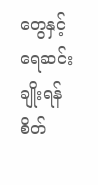တွေနှင့် ရေဆင်းချိုးရန် စိတ်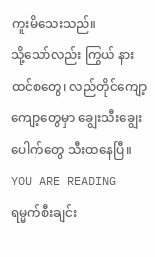ကူးမိသေးသည်။
သို့သော်လည်း ကြွယ် နားထင်စတွေ၊ လည်တိုင်ကျော့ကျော့တွေမှာ ချွေးသီးချွေးပေါက်တွေ သီးထနေပြီ။
YOU ARE READING
ရမ္မက်စီးချင်း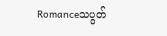Romanceသပွတ်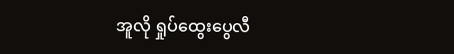အူလို ရှုပ်ထွေးပွေလီ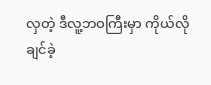လှတဲ့ ဒီလူ့ဘဝကြီးမှာ ကိုယ်လိုချင်ခဲ့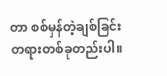တာ စစ်မှန်တဲ့ချစ်ခြင်းတရားတစ်ခုတည်းပါ။